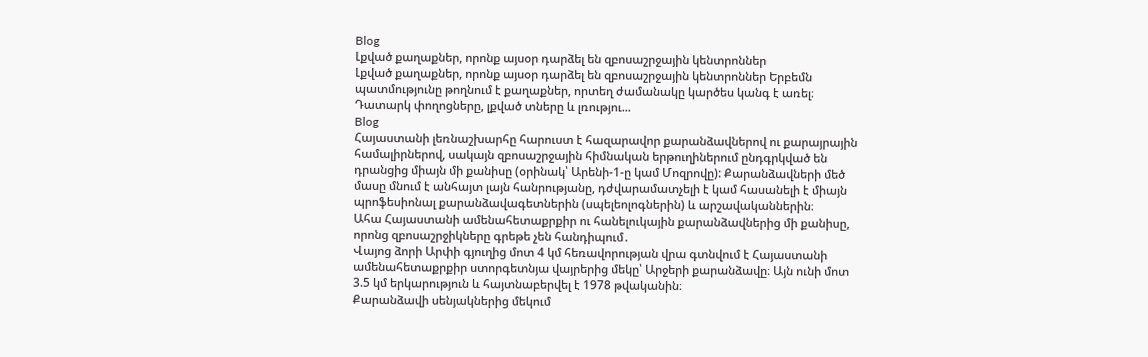Blog
Լքված քաղաքներ, որոնք այսօր դարձել են զբոսաշրջային կենտրոններ
Լքված քաղաքներ, որոնք այսօր դարձել են զբոսաշրջային կենտրոններ Երբեմն պատմությունը թողնում է քաղաքներ, որտեղ ժամանակը կարծես կանգ է առել։ Դատարկ փողոցները, լքված տները և լռությու...
Blog
Հայաստանի լեռնաշխարհը հարուստ է հազարավոր քարանձավներով ու քարայրային համալիրներով, սակայն զբոսաշրջային հիմնական երթուղիներում ընդգրկված են դրանցից միայն մի քանիսը (օրինակ՝ Արենի-1-ը կամ Մոզրովը): Քարանձավների մեծ մասը մնում է անհայտ լայն հանրությանը, դժվարամատչելի է կամ հասանելի է միայն պրոֆեսիոնալ քարանձավագետներին (սպելեոլոգներին) և արշավականներին։
Ահա Հայաստանի ամենահետաքրքիր ու հանելուկային քարանձավներից մի քանիսը, որոնց զբոսաշրջիկները գրեթե չեն հանդիպում․
Վայոց ձորի Արփի գյուղից մոտ 4 կմ հեռավորության վրա գտնվում է Հայաստանի ամենահետաքրքիր ստորգետնյա վայրերից մեկը՝ Արջերի քարանձավը։ Այն ունի մոտ 3.5 կմ երկարություն և հայտնաբերվել է 1978 թվականին։
Քարանձավի սենյակներից մեկում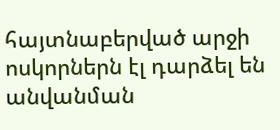հայտնաբերված արջի ոսկորներն էլ դարձել են անվանման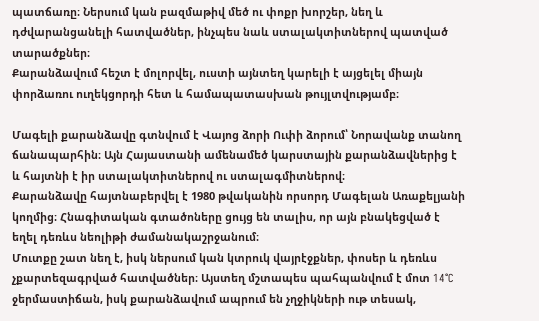պատճառը։ Ներսում կան բազմաթիվ մեծ ու փոքր խորշեր, նեղ և դժվարանցանելի հատվածներ, ինչպես նաև ստալակտիտներով պատված տարածքներ։
Քարանձավում հեշտ է մոլորվել, ուստի այնտեղ կարելի է այցելել միայն փորձառու ուղեկցորդի հետ և համապատասխան թույլտվությամբ։

Մագելի քարանձավը գտնվում է Վայոց ձորի Ուփի ձորում՝ Նորավանք տանող ճանապարհին։ Այն Հայաստանի ամենամեծ կարստային քարանձավներից է և հայտնի է իր ստալակտիտներով ու ստալագմիտներով։
Քարանձավը հայտնաբերվել է 1980 թվականին որսորդ Մագելան Առաքելյանի կողմից։ Հնագիտական գտածոները ցույց են տալիս, որ այն բնակեցված է եղել դեռևս նեոլիթի ժամանակաշրջանում։
Մուտքը շատ նեղ է, իսկ ներսում կան կտրուկ վայրէջքներ, փոսեր և դեռևս չքարտեզագրված հատվածներ։ Այստեղ մշտապես պահպանվում է մոտ 14°C ջերմաստիճան, իսկ քարանձավում ապրում են չղջիկների ութ տեսակ,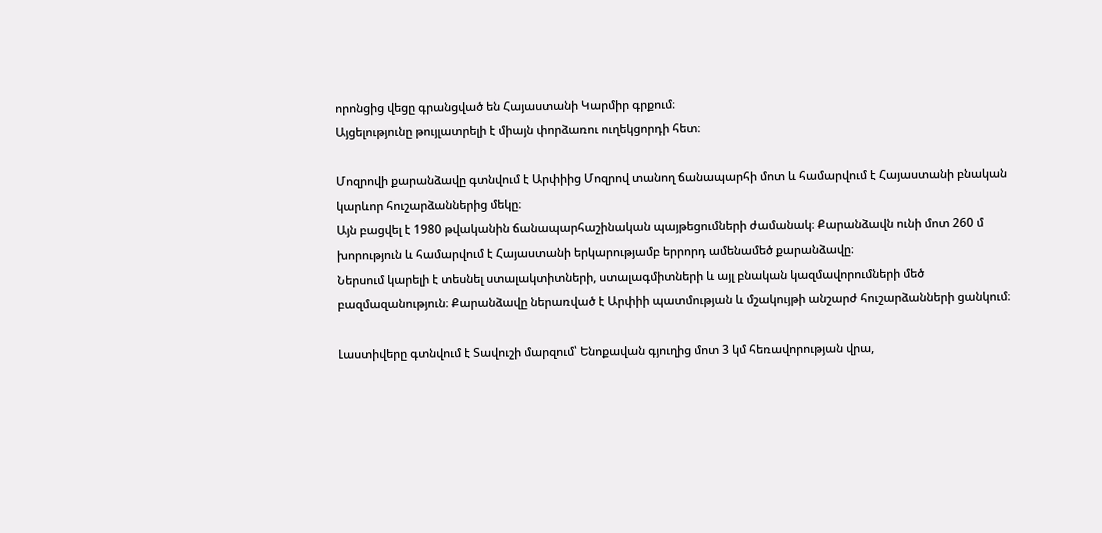որոնցից վեցը գրանցված են Հայաստանի Կարմիր գրքում։
Այցելությունը թույլատրելի է միայն փորձառու ուղեկցորդի հետ։

Մոզրովի քարանձավը գտնվում է Արփիից Մոզրով տանող ճանապարհի մոտ և համարվում է Հայաստանի բնական կարևոր հուշարձաններից մեկը։
Այն բացվել է 1980 թվականին ճանապարհաշինական պայթեցումների ժամանակ։ Քարանձավն ունի մոտ 260 մ խորություն և համարվում է Հայաստանի երկարությամբ երրորդ ամենամեծ քարանձավը։
Ներսում կարելի է տեսնել ստալակտիտների, ստալագմիտների և այլ բնական կազմավորումների մեծ բազմազանություն։ Քարանձավը ներառված է Արփիի պատմության և մշակույթի անշարժ հուշարձանների ցանկում։

Լաստիվերը գտնվում է Տավուշի մարզում՝ Ենոքավան գյուղից մոտ 3 կմ հեռավորության վրա,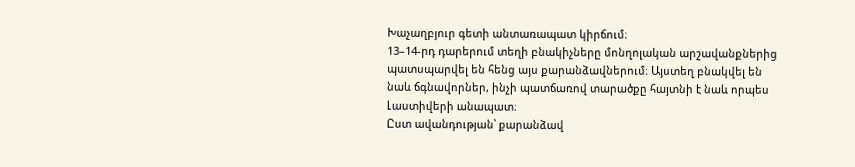Խաչաղբյուր գետի անտառապատ կիրճում։
13–14-րդ դարերում տեղի բնակիչները մոնղոլական արշավանքներից պատսպարվել են հենց այս քարանձավներում։ Այստեղ բնակվել են նաև ճգնավորներ, ինչի պատճառով տարածքը հայտնի է նաև որպես Լաստիվերի անապատ։
Ըստ ավանդության՝ քարանձավ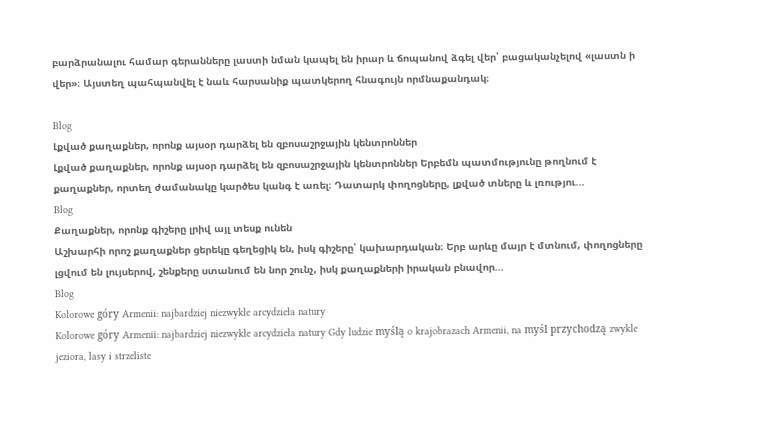բարձրանալու համար գերանները լաստի նման կապել են իրար և ճոպանով ձգել վեր՝ բացականչելով «լաստն ի վեր»։ Այստեղ պահպանվել է նաև հարսանիք պատկերող հնագույն որմնաքանդակ։

Blog
Լքված քաղաքներ, որոնք այսօր դարձել են զբոսաշրջային կենտրոններ
Լքված քաղաքներ, որոնք այսօր դարձել են զբոսաշրջային կենտրոններ Երբեմն պատմությունը թողնում է քաղաքներ, որտեղ ժամանակը կարծես կանգ է առել։ Դատարկ փողոցները, լքված տները և լռությու...
Blog
Քաղաքներ, որոնք գիշերը լրիվ այլ տեսք ունեն
Աշխարհի որոշ քաղաքներ ցերեկը գեղեցիկ են, իսկ գիշերը՝ կախարդական։ Երբ արևը մայր է մտնում, փողոցները լցվում են լույսերով, շենքերը ստանում են նոր շունչ, իսկ քաղաքների իրական բնավոր...
Blog
Kolorowe góry Armenii: najbardziej niezwykłe arcydzieła natury
Kolorowe góry Armenii: najbardziej niezwykłe arcydzieła natury Gdy ludzie myślą o krajobrazach Armenii, na myśl przychodzą zwykle jeziora, lasy i strzeliste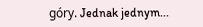góry. Jednak jednym...